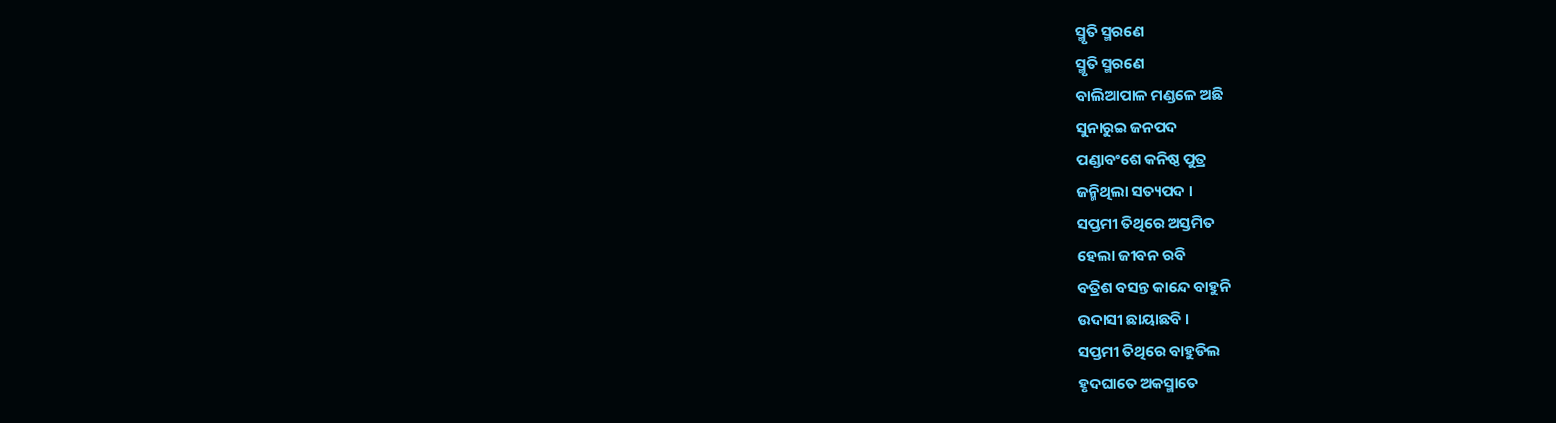ସ୍ମୃତି ସ୍ମରଣେ
ସ୍ମୃତି ସ୍ମରଣେ
ବାଲିଆପାଳ ମଣ୍ଡଳେ ଅଛି
ସୁନାରୁଇ ଜନପଦ
ପଣ୍ଡାବଂଶେ କନିଷ୍ଠ ପୁତ୍ର
ଜନ୍ମିଥିଲା ସତ୍ୟପଦ ।
ସପ୍ତମୀ ତିଥିରେ ଅସ୍ତମିତ
ହେଲା ଜୀବନ ରବି
ବତ୍ରିଶ ବସନ୍ତ କାନ୍ଦେ ବାହୁନି
ଉଦାସୀ ଛାୟାଛବି ।
ସପ୍ତମୀ ତିଥିରେ ବାହୁଡିଲ
ହୃଦଘାତେ ଅକସ୍ମାତେ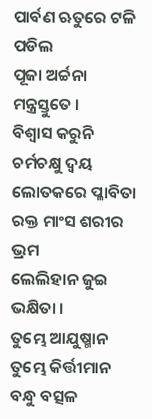ପାର୍ବଣ ଋତୁରେ ଟଳି ପଡିଲ
ପୂଜା ଅର୍ଚ୍ଚନା ମନ୍ତ୍ରସ୍ତୁତେ ।
ବିଶ୍ୱାସ କରୁନି ଚର୍ମଚକ୍ଷୁ ଦ୍ଵୟ
ଲୋତକରେ ପ୍ଳାବିତା
ରକ୍ତ ମାଂସ ଶରୀର ଭ୍ରମ
ଲେଲିହାନ ଜୁଇ ଭକ୍ଷିତା ।
ତୁମ୍ଭେ ଆଯୁଷ୍ମାନ ତୁମ୍ଭେ କିର୍ତ୍ତୀମାନ
ବନ୍ଧୁ ବତ୍ସଳ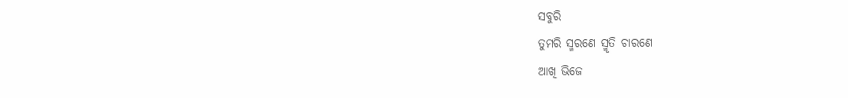ସବୁରି
ତୁମରି ସ୍ମରଣେ ସ୍ମୃତି ଚାରଣେ
ଆଖି ଭିଜେ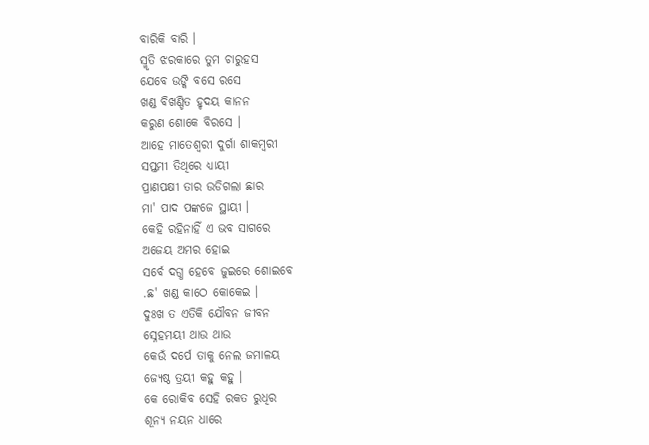ବାରିକି ବାରି ।
ସ୍ମୃତି ଝରକାରେ ତୁମ ଚାରୁହସ
ଯେବେ ଉଙ୍କି ବସେ ରସେ
ଖଣ୍ଡ ବିଖଣ୍ଡିତ ହୃଦୟ କାନନ
କରୁଣ ଶୋକେ ବିରସେ ।
ଆହେ ମାତେଶ୍ୱରୀ ଦୁର୍ଗା ଶାକମ୍ବରୀ
ସପ୍ତମୀ ତିଥିରେ ଧ୍ୟାୟୀ
ପ୍ରାଣପକ୍ଷୀ ତାର ଉଡିଗଲା ଛାର
ମା' ପାଦ ପଙ୍କଜେ ସ୍ଥାୟୀ ।
କେହି ରହିନାହିଁ ଏ ଭବ ସାଗରେ
ଅଜେୟ ଅମର ହୋଇ
ସର୍ବେ ଦଗ୍ଧ ହେବେ ଜୁଇରେ ଶୋଇବେ
.ଛ' ଖଣ୍ଡ କାଠେ କୋକେଇ ।
ଦୁଃଖ ତ ଏତିକି ଯୌବନ ଜୀବନ
ସ୍ନେହମୟୀ ଥାଉ ଥାଉ
କେଉଁ ଦର୍ପେ ତାକୁ ନେଲ ଜମାଳୟ
ଜ୍ୟେଷ୍ଠ ତ୍ରୟୀ କହୁ କହୁ ।
କେ ରୋକିବ ସେହି ରକତ ରୁଧିର
ଶୂନ୍ୟ ନୟନ ଧାରେ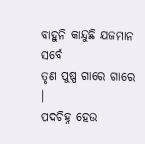ବାହୁନି କାନ୍ଦୁଛି ଯଜମାନ ସର୍ବେ
ତୃଣ ପୁଷ୍ପ ଗାରେ ଗାରେ ।
ପଦଚିହ୍ନ ହେଉ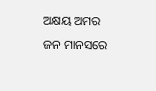ଅକ୍ଷୟ ଅମର
ଜନ ମାନସରେ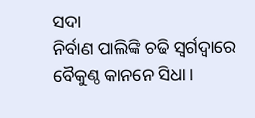ସଦା
ନିର୍ବାଣ ପାଲିଙ୍କି ଚଢି ସ୍ଵର୍ଗଦ୍ଵାରେ
ବୈକୁଣ୍ଠ କାନନେ ସିଧା ।